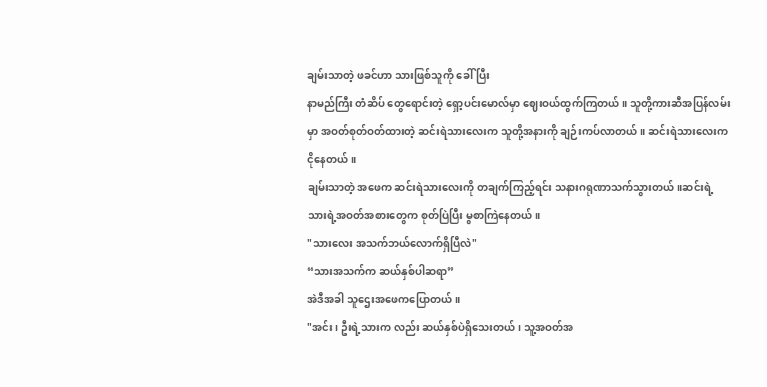ချမ်းသာတဲ့ ဖခင်ဟာ သားဖြစ်သူကို ခေါ်ပြီး
နာမည်ကြီး တံဆိပ် တွေရောင်းတဲ့ ရှော့ပင်းမောလ်မှာ ဈေးဝယ်ထွက်ကြတယ်။ သူတို့ကားဆီအပြန်လမ်းမှာ အဝတ်စုတ်ဝတ်ထားတဲ့ ဆင်းရဲသားလေးက သူတို့အနားကို ချဉ်းကပ်လာတယ်။ ဆင်းရဲသားလေးက ငိုနေတယ်။
ချမ်းသာတဲ့ အဖေက ဆင်းရဲသားလေးကို တချက်ကြည့်ရင်း သနားဂရုဏာသက်သွားတယ်။ဆင်းရဲ့သားရဲ့အဝတ်အစားတွေက စုတ်ပြဲပြီး မွစာကြဲနေတယ်။
"သားလေး အသက်ဘယ်လောက်ရှိပြီလဲ"
“သားအသက်က ဆယ်နှစ်ပါဆရာ”
အဲဒီအခါ သူဌေးအဖေကပြောတယ်။
"အင်း၊ ဦးရဲ့သားက လည်း ဆယ်နှစ်ပဲရှိသေးတယ်၊ သူ့အဝတ်အ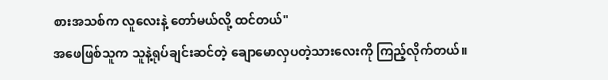စားအသစ်က လူလေးနဲ့ တော်မယ်လို့ ထင်တယ်"
အဖေဖြစ်သူက သူနဲ့ရုပ်ချင်းဆင်တဲ့ ချောမောလှပတဲ့သားလေးကို ကြည့်လိုက်တယ်။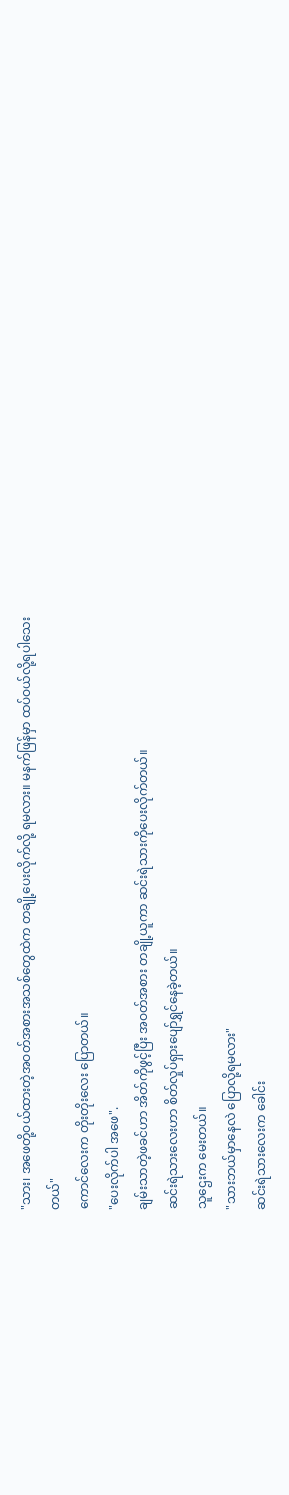"သား၊ အဖေတို့ဝယ်ထားတဲ့အဝတ်အစားအသစ်တွေထဲက တချို့ပေးလိုက်လို့ ရမလား။ မနက်ဖြန်မှာ ထပ်ဝယ်လို့ရပါသေးတယ်"
ကောင်လေးက တိုးတိုးလေး ပြောတယ်။
"ပေးလိုက်ပါ အဖေ".
ချမ်းသာတဲ့ဖခင်ဟာ အိတ်ကိုဖွင့်ပြီး အဝတ်အစား တချို့ယူကာ ဆင်းရဲသားကိုပေးလိုက်တယ်။
ဆင်းရဲသားလေးဟာ စိတ်လှုပ်ရှားပျော်ရွှင်နေခဲ့တယ်။
သူဌေးက မေးတယ်။
"သားဘယ်မှာနေလဲ ပြောလို့ရမလား"
ဆင်းရဲသားလေးက ခေါင်း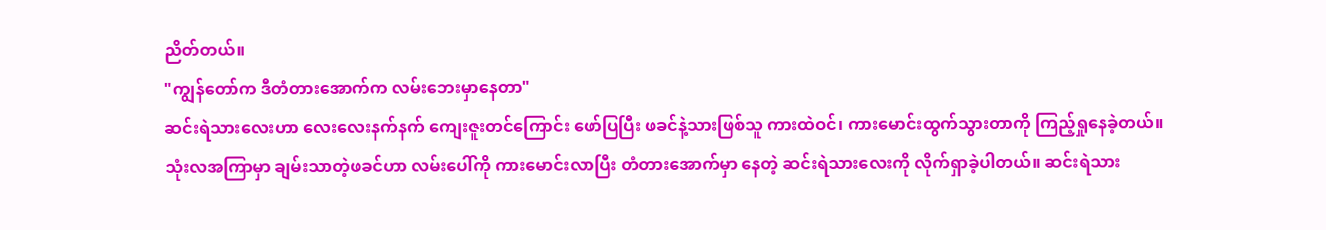ညိတ်တယ်။
"ကျွန်တော်က ဒီတံတားအောက်က လမ်းဘေးမှာနေတာ"
ဆင်းရဲသားလေးဟာ လေးလေးနက်နက် ကျေးဇူးတင်ကြောင်း ဖော်ပြပြီး ဖခင်နဲ့သားဖြစ်သူ ကားထဲဝင်၊ ကားမောင်းထွက်သွားတာကို ကြည့်ရှုနေခဲ့တယ်။
သုံးလအကြာမှာ ချမ်းသာတဲ့ဖခင်ဟာ လမ်းပေါ်ကို ကားမောင်းလာပြီး တံတားအောက်မှာ နေတဲ့ ဆင်းရဲသားလေးကို လိုက်ရှာခဲ့ပါတယ်။ ဆင်းရဲသား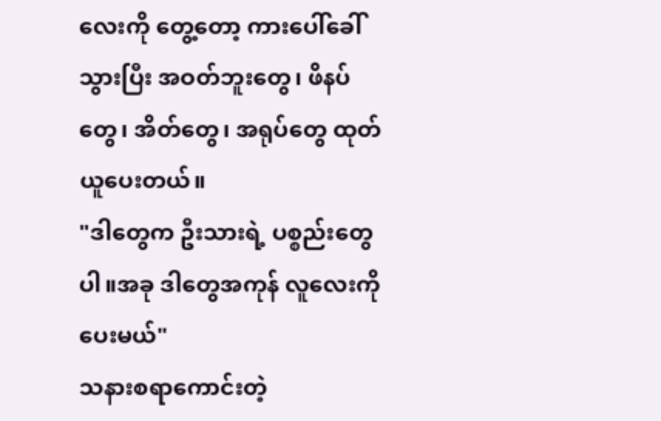လေးကို တွေ့တော့ ကားပေါ်ခေါ်သွားပြီး အဝတ်ဘူးတွေ၊ ဖိနပ်တွေ၊ အိတ်တွေ၊ အရုပ်တွေ ထုတ်ယူပေးတယ်။
"ဒါတွေက ဦးသားရဲ့ ပစ္စည်းတွေပါ။အခု ဒါတွေအကုန် လူလေးကို ပေးမယ်"
သနားစရာကောင်းတဲ့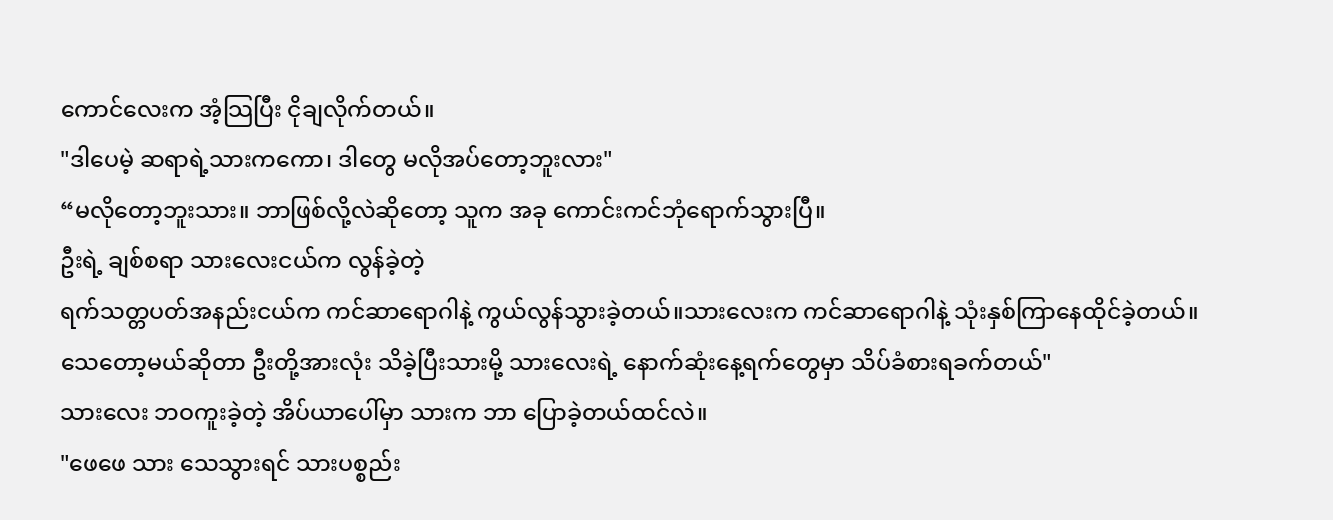ကောင်လေးက အံ့သြပြီး ငိုချလိုက်တယ်။
"ဒါပေမဲ့ ဆရာရဲ့သားကကော၊ ဒါတွေ မလိုအပ်တော့ဘူးလား"
“မလိုတော့ဘူးသား။ ဘာဖြစ်လို့လဲဆိုတော့ သူက အခု ကောင်းကင်ဘုံရောက်သွားပြီ။
ဦးရဲ့ ချစ်စရာ သားလေးငယ်က လွန်ခဲ့တဲ့
ရက်သတ္တပတ်အနည်းငယ်က ကင်ဆာရောဂါနဲ့ ကွယ်လွန်သွားခဲ့တယ်။သားလေးက ကင်ဆာရောဂါနဲ့ သုံးနှစ်ကြာနေထိုင်ခဲ့တယ်။
သေတော့မယ်ဆိုတာ ဦးတို့အားလုံး သိခဲ့ပြီးသားမို့ သားလေးရဲ့ နောက်ဆုံးနေ့ရက်တွေမှာ သိပ်ခံစားရခက်တယ်"
သားလေး ဘဝကူးခဲ့တဲ့ အိပ်ယာပေါ်မှာ သားက ဘာ ပြောခဲ့တယ်ထင်လဲ။
"ဖေဖေ သား သေသွားရင် သားပစ္စည်း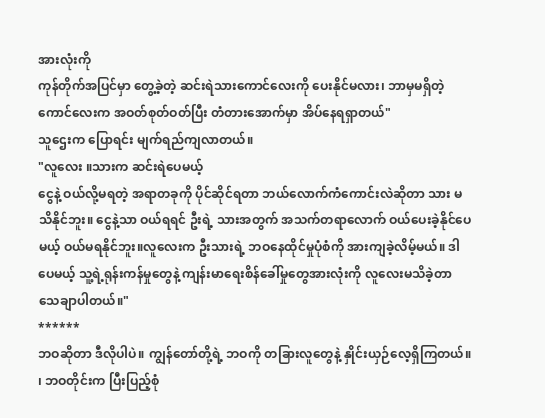အားလုံးကို
ကုန်တိုက်အပြင်မှာ တွေ့ခဲ့တဲ့ ဆင်းရဲသားကောင်လေးကို ပေးနိုင်မလား၊ ဘာမှမရှိတဲ့ ကောင်လေးက အဝတ်စုတ်ဝတ်ပြီး တံတားအောက်မှာ အိပ်နေရရှာတယ်"
သူဌေးက ပြောရင်း မျက်ရည်ကျလာတယ်။
"လူလေး ။သားက ဆင်းရဲပေမယ့်
ငွေနဲ့ ဝယ်လို့မရတဲ့ အရာတခုကို ပိုင်ဆိုင်ရတာ ဘယ်လောက်ကံကောင်းလဲဆိုတာ သား မသိနိုင်ဘူး။ ငွေနဲ့သာ ဝယ်ရရင် ဦးရဲ့ သားအတွက် အသက်တရာလောက် ဝယ်ပေးခဲ့နိုင်ပေမယ့် ဝယ်မရနိုင်ဘူး။လူလေးက ဦးသားရဲ့ ဘဝနေထိုင်မှုပုံစံကို အားကျခဲ့လိမ့်မယ်။ ဒါပေမယ့် သူ့ရဲ့ရုန်းကန်မှုတွေနဲ့ ကျန်းမာရေးစိန်ခေါ်မှုတွေအားလုံးကို လူလေးမသိခဲ့တာ သေချာပါတယ်။"
******
ဘဝဆိုတာ ဒီလိုပါပဲ။ ကျွန်တော်တို့ရဲ့ ဘဝကို တခြားလူတွေနဲ့ နှိုင်းယှဉ်လေ့ရှိကြတယ်။
၊ ဘဝတိုင်းက ပြီးပြည့်စုံ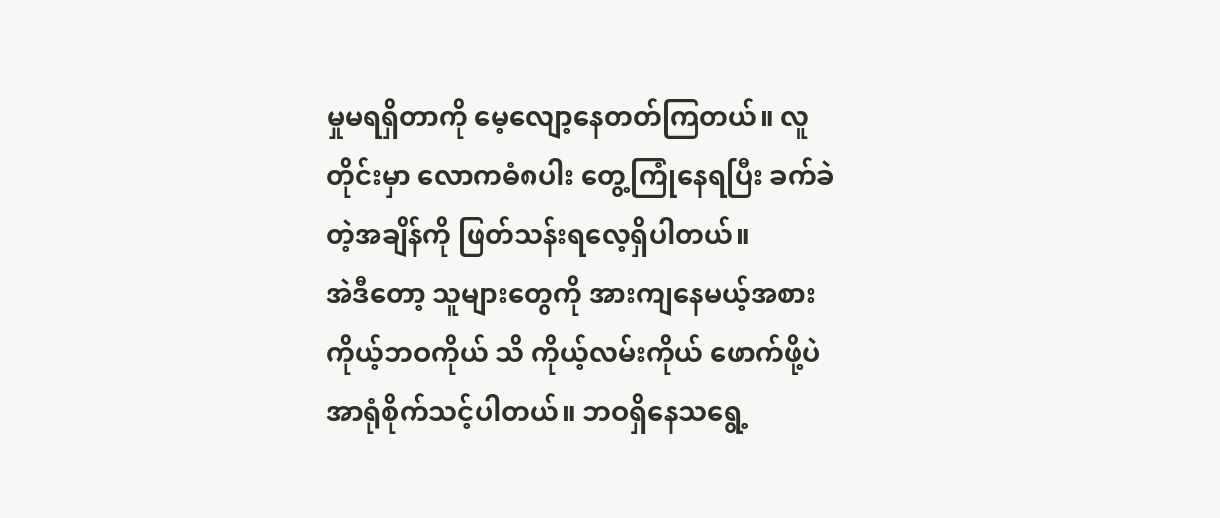မှုမရရှိတာကို မေ့လျော့နေတတ်ကြတယ်။ လူတိုင်းမှာ လောကဓံ၈ပါး တွေ့ကြုံနေရပြီး ခက်ခဲတဲ့အချိန်ကို ဖြတ်သန်းရလေ့ရှိပါတယ်။
အဲဒီတော့ သူများတွေကို အားကျနေမယ့်အစား ကိုယ့်ဘဝကိုယ် သိ ကိုယ့်လမ်းကိုယ် ဖောက်ဖို့ပဲ အာရုံစိုက်သင့်ပါတယ်။ ဘဝရှိနေသရွေ့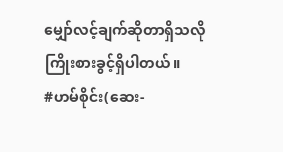မျှော်လင့်ချက်ဆိုတာရှိသလို ကြိုးစားခွင့်ရှိပါတယ်။
#ဟမ်စိုင်း(ဆေး-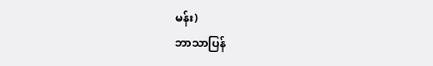မန်း)
ဘာသာပြန်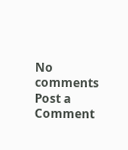No comments
Post a Comment